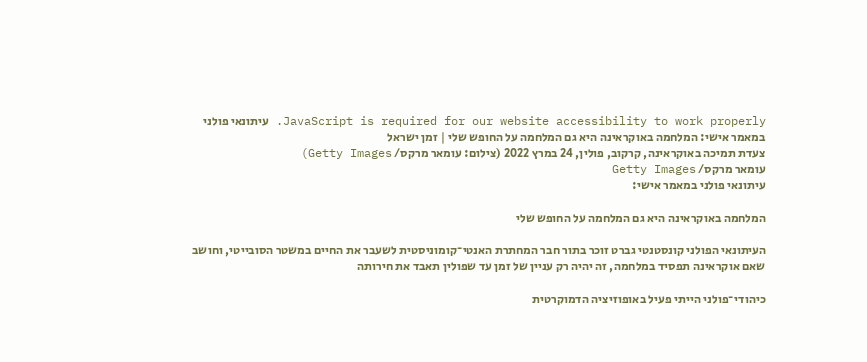JavaScript is required for our website accessibility to work properly. עיתונאי פולני במאמר אישי: המלחמה באוקראינה היא גם המלחמה על החופש שלי | זמן ישראל
צעדת תמיכה באוקראינה, קרקוב, פולין, 24 במרץ 2022 (צילום: עומאר מרקס/ Getty Images)
עומאר מרקס/ Getty Images
עיתונאי פולני במאמר אישי:

המלחמה באוקראינה היא גם המלחמה על החופש שלי

העיתונאי הפולני קונסטנטי גברט זוכר בתור חבר המחתרת האנטי־קומוניסטית לשעבר את החיים במשטר הסובייטי, וחושב שאם אוקראינה תפסיד במלחמה, זה יהיה רק עניין של זמן עד שפולין תאבד את חירותה

כיהודי־פולני הייתי פעיל באופוזיציה הדמוקרטית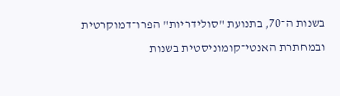בשנות ה־70, בתנועת "סולידריות" הפרו־דמוקרטית ובמחתרת האנטי־קומוניסטית בשנות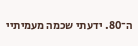ה־80. ידעתי שכמה מעמיתיי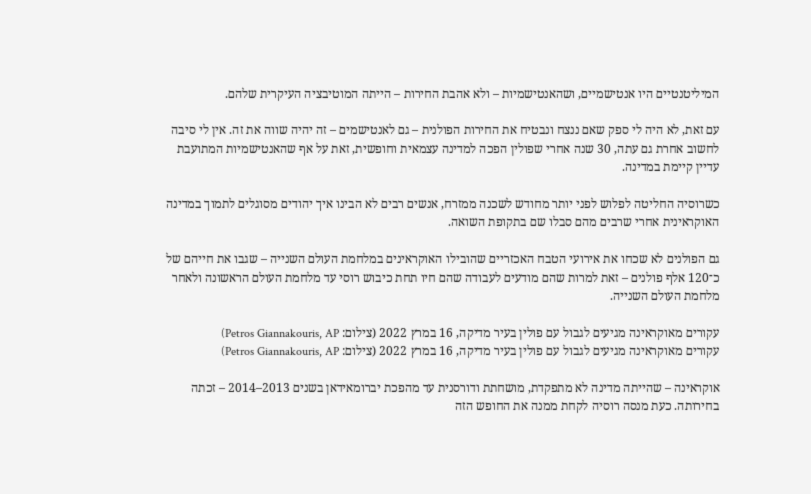המיליטנטיים היו אנטישמיים, ושהאנטישמיות – ולא אהבת החירות – הייתה המוטיבציה העיקרית שלהם.

עם זאת, לא היה לי ספק שאם ננצח ונבטיח את החירות הפולנית – גם לאנטישמים – זה יהיה שווה את זה. אין לי סיבה לחשוב אחרת גם עתה, 30 שנה אחרי שפולין הפכה למדינה עצמאית וחופשית, זאת על אף שהאנטישמיות המתועבת עדיין קיימת במדינה.

כשרוסיה החליטה לפלוש לפני יותר מחודש לשכנה ממזרח, אנשים רבים לא הבינו איך יהודים מסוגלים לתמוך במדינה האוקראינית אחרי שרבים מהם סבלו שם בתקופת השואה.

גם הפולנים לא שכחו את אירועי הטבח האכזריים שהובילו האוקראינים במלחמת העולם השנייה – שגבו את חייהם של כ־120 אלף פולנים – זאת למרות שהם מודעים לעבודה שהם חיו תחת כיבוש רוסי עד מלחמת העולם הראשונה ולאחר מלחמת העולם השנייה.

עקורים מאוקראינה מגיעים לגבול עם פולין בעיר מדיקה, 16 במרץ 2022 (צילום: Petros Giannakouris, AP)
עקורים מאוקראינה מגיעים לגבול עם פולין בעיר מדיקה, 16 במרץ 2022 (צילום: Petros Giannakouris, AP)

אוקראינה – שהייתה מדינה לא מתפקדת, מושחתת ודורסנית עד מהפכת יברומאידאן בשנים 2013–2014 – זכתה בחירותה. כעת מנסה רוסיה לקחת ממנה את החופש הזה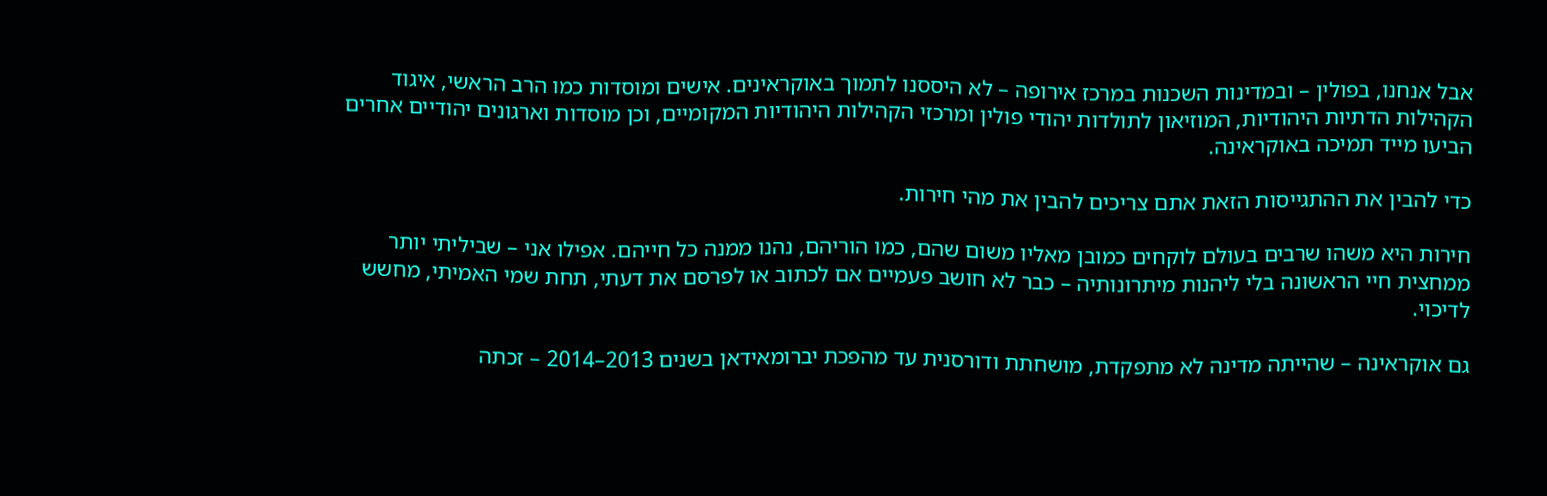אבל אנחנו, בפולין – ובמדינות השכנות במרכז אירופה – לא היססנו לתמוך באוקראינים. אישים ומוסדות כמו הרב הראשי, איגוד הקהילות הדתיות היהודיות, המוזיאון לתולדות יהודי פולין ומרכזי הקהילות היהודיות המקומיים, וכן מוסדות וארגונים יהודיים אחרים הביעו מייד תמיכה באוקראינה.

כדי להבין את ההתגייסות הזאת אתם צריכים להבין את מהי חירות.

חירות היא משהו שרבים בעולם לוקחים כמובן מאליו משום שהם, כמו הוריהם, נהנו ממנה כל חייהם. אפילו אני – שביליתי יותר ממחצית חיי הראשונה בלי ליהנות מיתרונותיה – כבר לא חושב פעמיים אם לכתוב או לפרסם את דעתי, תחת שמי האמיתי, מחשש לדיכוי.

גם אוקראינה – שהייתה מדינה לא מתפקדת, מושחתת ודורסנית עד מהפכת יברומאידאן בשנים 2013–2014 – זכתה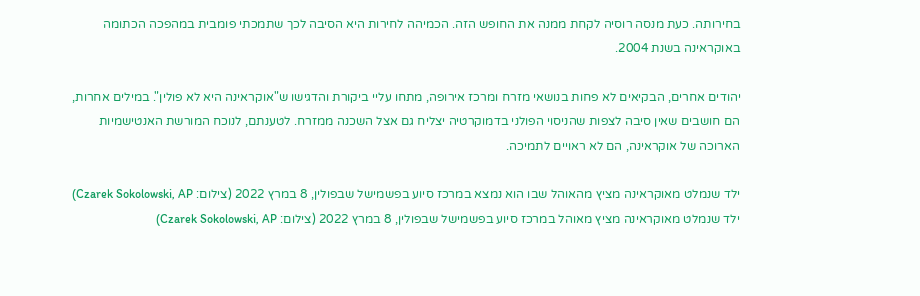בחירותה. כעת מנסה רוסיה לקחת ממנה את החופש הזה. הכמיהה לחירות היא הסיבה לכך שתמכתי פומבית במהפכה הכתומה באוקראינה בשנת 2004.

יהודים אחרים, הבקיאים לא פחות בנושאי מזרח ומרכז אירופה, מתחו עליי ביקורת והדגישו ש"אוקראינה היא לא פולין". במילים אחרות, הם חושבים שאין סיבה לצפות שהניסוי הפולני בדמוקרטיה יצליח גם אצל השכנה ממזרח. לטענתם, לנוכח המורשת האנטישמיות הארוכה של אוקראינה, הם לא ראויים לתמיכה.

ילד שנמלט מאוקראינה מציץ מהאוהל שבו הוא נמצא במרכז סיוע בפשמישל שבפולין, 8 במרץ 2022 (צילום: Czarek Sokolowski, AP)
ילד שנמלט מאוקראינה מציץ מאוהל במרכז סיוע בפשמישל שבפולין, 8 במרץ 2022 (צילום: Czarek Sokolowski, AP)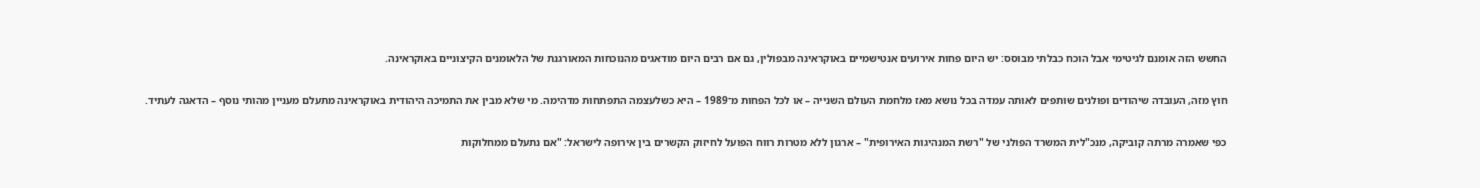החשש הזה אומנם לגיטימי אבל הוכח כבלתי מבוסס: יש היום פחות אירועים אנטישמיים באוקראינה מבפולין, גם אם רבים היום מודאגים מהנוכחות המאורגנת של הלאומנים הקיצוניים באוקראינה.

חוץ מזה, העובדה שיהודים ופולנים שותפים לאותה עמדה בכל נושא מאז מלחמת העולם השנייה – או לכל הפחות מ־1989 – היא כשלעצמה התפתחות מדהימה. מי שלא מבין את התמיכה היהודית באוקראינה מתעלם מעניין מהותי נוסף – הדאגה לעתיד.

כפי שאמרה מרתה קוביקה, מנכ"לית המשרד הפולני של "רשת המנהיגות האירופית" – ארגון ללא מטרות רווח הפועל לחיזוק הקשרים בין אירופה לישראל: "אם נתעלם ממחלוקות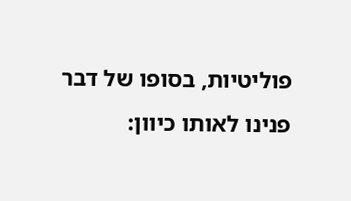פוליטיות, בסופו של דבר פנינו לאותו כיוון: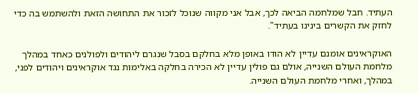העתיד. חבל שמלחמה הביאה לכך, אבל אני מקווה שנוכל לזכור את התחושה הזאת ולהשתמש בה כדי לחזק את הקשרים בינינו בעתיד".

האוקראינים אומנם עדיין לא הודו באופן מלא בחלקם בסבל שנגרם ליהודים ולפולנים כאחד במהלך מלחמת העולם השנייה, אולם גם פולין עדיין לא הכירה בחלקה באלימות נגד אוקראינים ויהודים לפני, במהלך, ואחרי מלחמת העולם השנייה.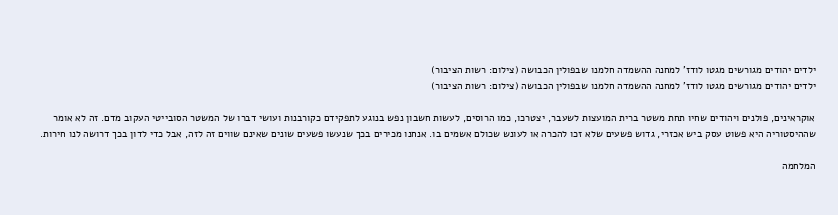ילדים יהודים מגורשים מגטו לודז' למחנה ההשמדה חלמנו שבפולין הכבושה (צילום: רשות הציבור)
ילדים יהודים מגורשים מגטו לודז' למחנה ההשמדה חלמנו שבפולין הכבושה (צילום: רשות הציבור)

אוקראינים, פולנים ויהודים שחיו תחת משטר ברית המועצות לשעבר, יצטרכו, כמו הרוסים, לעשות חשבון נפש בנוגע לתפקידם כקורבנות ועושי דברו של המשטר הסובייטי העקוב מדם. זה לא אומר שההיסטוריה היא פשוט עסק ביש אכזרי, גדוש פשעים שלא זכו להכרה או לעונש שכולם אשמים בו. אנחנו מכירים בכך שנעשו פשעים שונים שאינם שווים זה לזה, אבל כדי לדון בכך דרושה לנו חירות.

המלחמה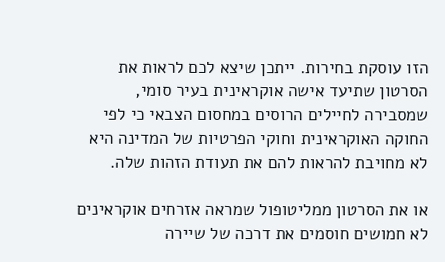הזו עוסקת בחירות. ייתכן שיצא לכם לראות את הסרטון שתיעד אישה אוקראינית בעיר סומי, שמסבירה לחיילים הרוסים במחסום הצבאי כי לפי החוקה האוקראינית וחוקי הפרטיות של המדינה היא לא מחויבת להראות להם את תעודת הזהות שלה.

או את הסרטון ממליטופול שמראה אזרחים אוקראינים לא חמושים חוסמים את דרכה של שיירה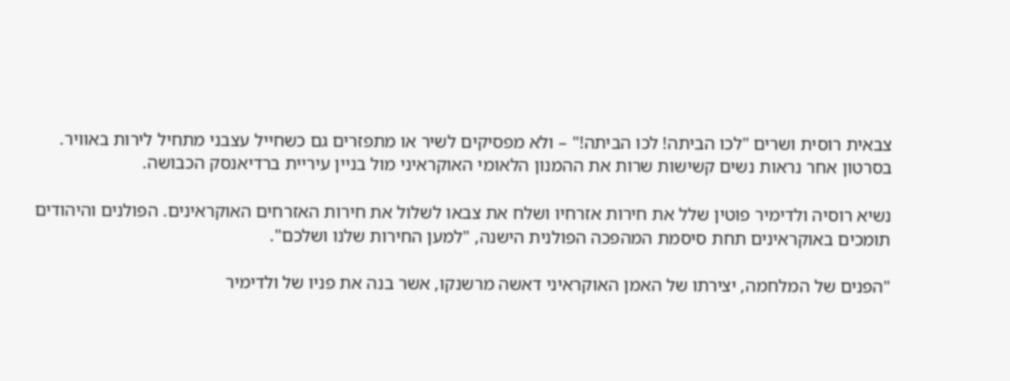צבאית רוסית ושרים "לכו הביתה! לכו הביתה!" – ולא מפסיקים לשיר או מתפזרים גם כשחייל עצבני מתחיל לירות באוויר. בסרטון אחר נראות נשים קשישות שרות את ההמנון הלאומי האוקראיני מול בניין עיריית ברדיאנסק הכבושה.

נשיא רוסיה ולדימיר פוטין שלל את חירות אזרחיו ושלח את צבאו לשלול את חירות האזרחים האוקראינים. הפולנים והיהודים תומכים באוקראינים תחת סיסמת המהפכה הפולנית הישנה, "למען החירות שלנו ושלכם".

"הפנים של המלחמה, יצירתו של האמן האוקראיני דאשה מרשנקו, אשר בנה את פניו של ולדימיר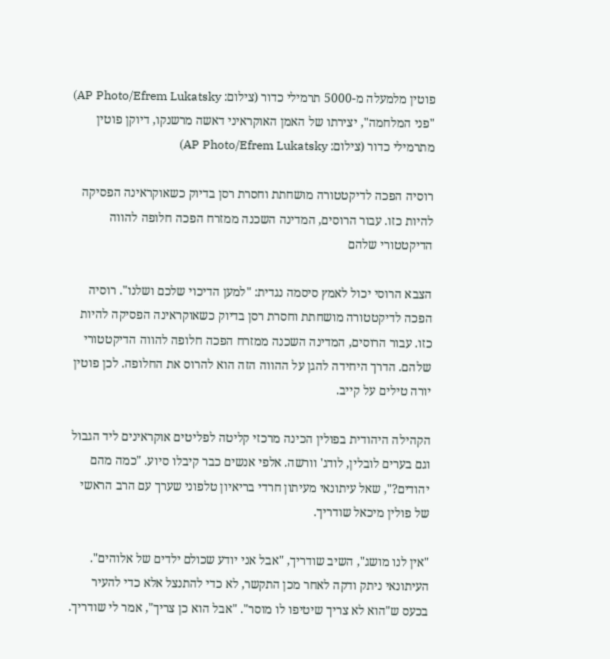פוטין מלמעלה מ-5000 תרמילי כדור (צילום: AP Photo/Efrem Lukatsky)
"פני המלחמה", יצירתו של האמן האוקראיני דאשה מרשנקו, דיוקן פוטין מתרמילי כדור (צילום: AP Photo/Efrem Lukatsky)

רוסיה הפכה לדיקטטורה מושחתת וחסרת רסן בדיוק כשאוקראינה הפסיקה להיות כזו. עבור הרוסים, המדינה השכנה ממזרח הפכה חלופה להווה הדיקטטורי שלהם

הצבא הרוסי יכול לאמץ סיסמה נגדית: "למען הדיכוי שלכם ושלנו". רוסיה הפכה לדיקטטורה מושחתת וחסרת רסן בדיוק כשאוקראינה הפסיקה להיות כזו. עבור הרוסים, המדינה השכנה ממזרח הפכה חלופה להווה הדיקטטורי שלהם. הדרך היחידה להגן על ההווה הזה הוא להרוס את החלופה. לכן פוטין יורה טילים על קייב.

הקהילה היהודית בפולין הכינה מרכזי קליטה לפליטים אוקראינים ליד הגבול וגם בערים לובלין, לודג' וורשה. אלפי אנשים כבר קיבלו סיוע. "כמה מהם יהודים?", שאל עיתונאי מעיתון חרדי בריאיון טלפוני שערך עם הרב הראשי של פולין מיכאל שודריך.

"אין לנו מושג", השיב שודריך, "אבל אני יודע שכולם ילדים של אלוהים". העיתונאי ניתק ודקה לאחר מכן התקשר, לא כדי להתנצל אלא כדי להעיר בכעס ש"הוא לא צריך שיטיפו לו מוסר". "אבל הוא כן צריך", אמר לי שודריך.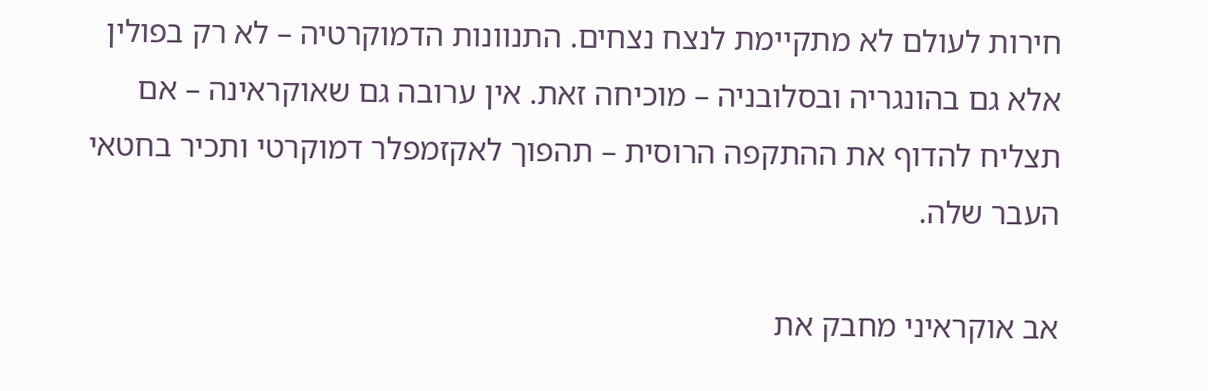חירות לעולם לא מתקיימת לנצח נצחים. התנוונות הדמוקרטיה – לא רק בפולין אלא גם בהונגריה ובסלובניה – מוכיחה זאת. אין ערובה גם שאוקראינה – אם תצליח להדוף את ההתקפה הרוסית – תהפוך לאקזמפלר דמוקרטי ותכיר בחטאי העבר שלה.

אב אוקראיני מחבק את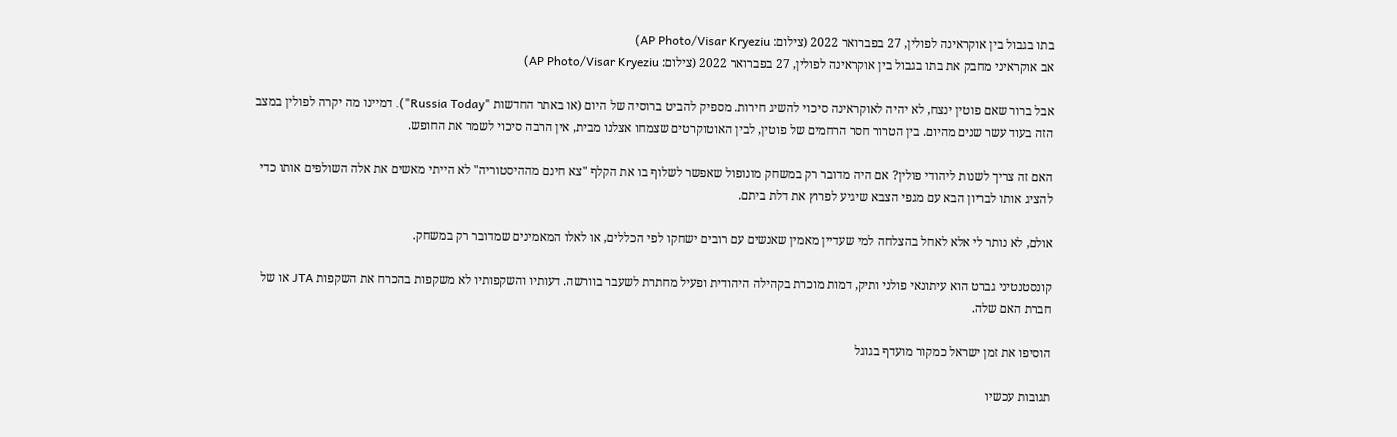בתו בגבול בין אוקראינה לפולין, 27 בפברואר 2022 (צילום: AP Photo/Visar Kryeziu)
אב אוקראיני מחבק את בתו בגבול בין אוקראינה לפולין, 27 בפברואר 2022 (צילום: AP Photo/Visar Kryeziu)

אבל ברור שאם פוטין ינצח, לא יהיה לאוקראינה סיכוי להשיג חירות. מספיק להביט ברוסיה של היום (או באתר החדשות "Russia Today"). דמיינו מה יקרה לפולין במצב הזה בעוד עשר שנים מהיום. בין הטרור חסר הרחמים של פוטין, לבין האוטוקרטים שצמחו אצלנו מבית, אין הרבה סיכוי לשמר את החופש.

האם זה צריך לשנות ליהודי פולין? אם היה מדובר רק במשחק מונופול שאפשר לשלוף בו את הקלף "צא חינם מההיסטוריה" לא הייתי מאשים את אלה השולפים אותו כדי להציג אותו לבריון הבא עם מגפי הצבא שיגיע לפרוץ את דלת ביתם.

אולם, לא נותר לי אלא לאחל בהצלחה למי שעדיין מאמין שאנשים עם רובים ישחקו לפי הכללים, או לאלו המאמינים שמדובר רק במשחק.

קונסטנטיני גברט הוא עיתונאי פולני ותיק, דמות מוכרת בקהילה היהודית ופעיל מחתרת לשעבר בוורשה. דעותיו והשקפותיו לא משקפות בהכרח את השקפות JTA או של חברת האם שלה.

הוסיפו את זמן ישראל כמקור מועדף בגוגל

תגובות עכשיו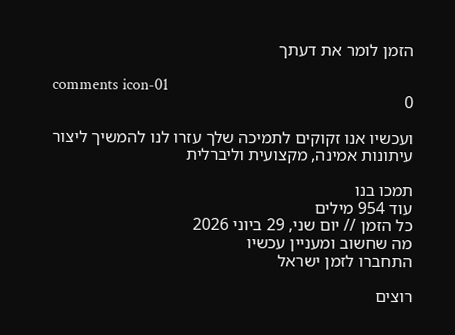הזמן לומר את דעתך

comments icon-01
0

ועכשיו אנו זקוקים לתמיכה שלך עזרו לנו להמשיך ליצור עיתונות אמינה, מקצועית וליברלית

תמכו בנו
עוד 954 מילים
כל הזמן // יום שני, 29 ביוני 2026
מה שחשוב ומעניין עכשיו
התחברו לזמן ישראל

רוצים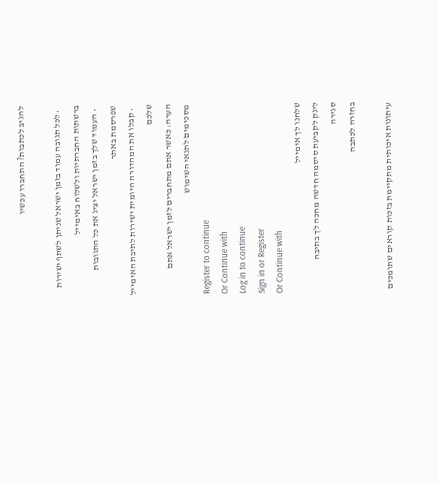להגיב לכתבות? התחברו עכשיו

  • לכל תגובה עמוד בזמן ישראל שניתן לשתף ישירות ברשתות החברתיות ולשלוח באימייל
  • העמוד שלך בזמן ישראל יציג את כל התגובות שפרסמת באתר
  • קבלו את המהדורה היומית ישירות לתיבת האימייל שלכם
הערה: כאשר אתם מתחברים לזמן ישראל אתם מסכימים לתנאי השימוש
Register to continue
Or Continue with
Log in to continue
Sign in or Register
Or Continue with
שלחנו לך אימייל
לינק לקביעת סיסמה חדשה מחכה לך בתיבה
סגירה
בחזרה לכתבה

עיתונות איכותית מתקיימת בזכות קוראים שתומכים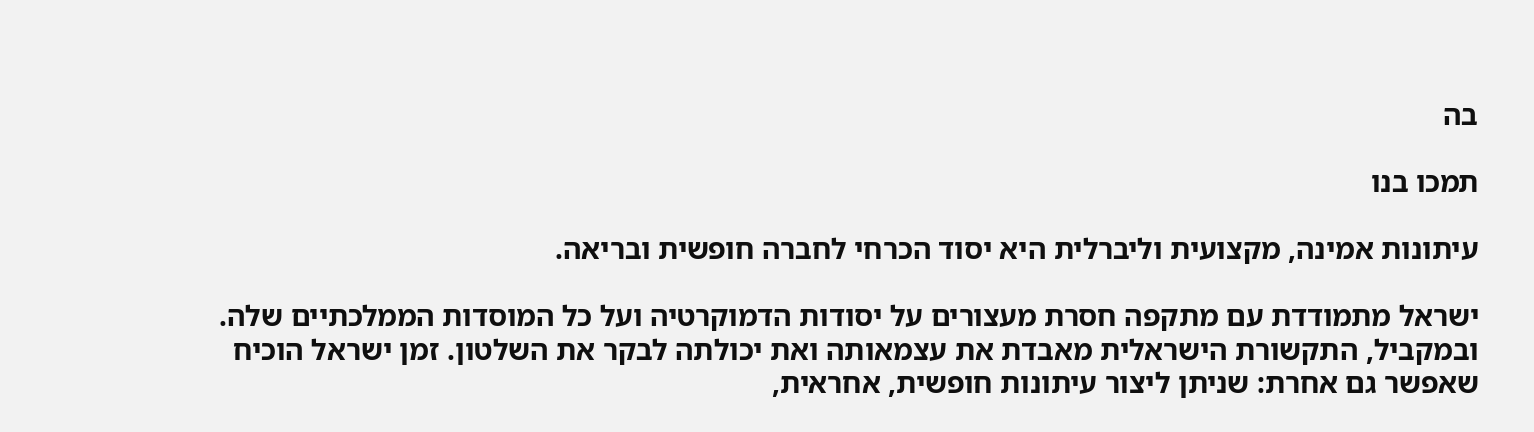בה

תמכו בנו

עיתונות אמינה, מקצועית וליברלית היא יסוד הכרחי לחברה חופשית ובריאה.

ישראל מתמודדת עם מתקפה חסרת מעצורים על יסודות הדמוקרטיה ועל כל המוסדות הממלכתיים שלה. ובמקביל, התקשורת הישראלית מאבדת את עצמאותה ואת יכולתה לבקר את השלטון. זמן ישראל הוכיח שאפשר גם אחרת: שניתן ליצור עיתונות חופשית, אחראית,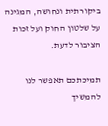ביקורתית ונחושה, המגינה על שלטון החוק ועל זכות הציבור לדעת.

תמיכתכם תאפשר לנו להמשיך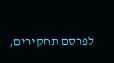לפרסם תחקירים,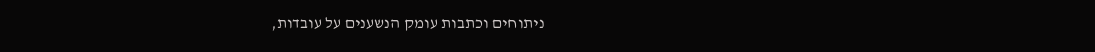ניתוחים וכתבות עומק הנשענים על עובדות,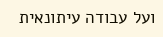ועל עבודה עיתונאית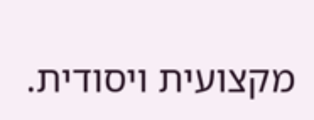מקצועית ויסודית.